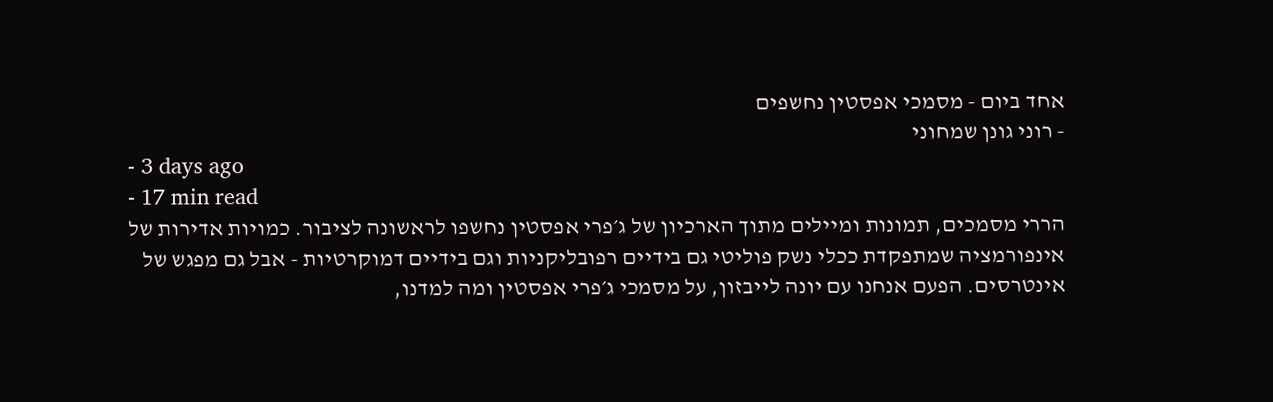אחד ביום - מסמכי אפסטין נחשפים
- רוני גונן שמחוני
- 3 days ago
- 17 min read
הררי מסמכים, תמונות ומיילים מתוך הארכיון של ג׳פרי אפסטין נחשפו לראשונה לציבור. כמויות אדירות של אינפורמציה שמתפקדת ככלי נשק פוליטי גם בידיים רפובליקניות וגם בידיים דמוקרטיות - אבל גם מפגש של אינטרסים. הפעם אנחנו עם יונה לייבזון, על מסמכי ג׳פרי אפסטין ומה למדנו,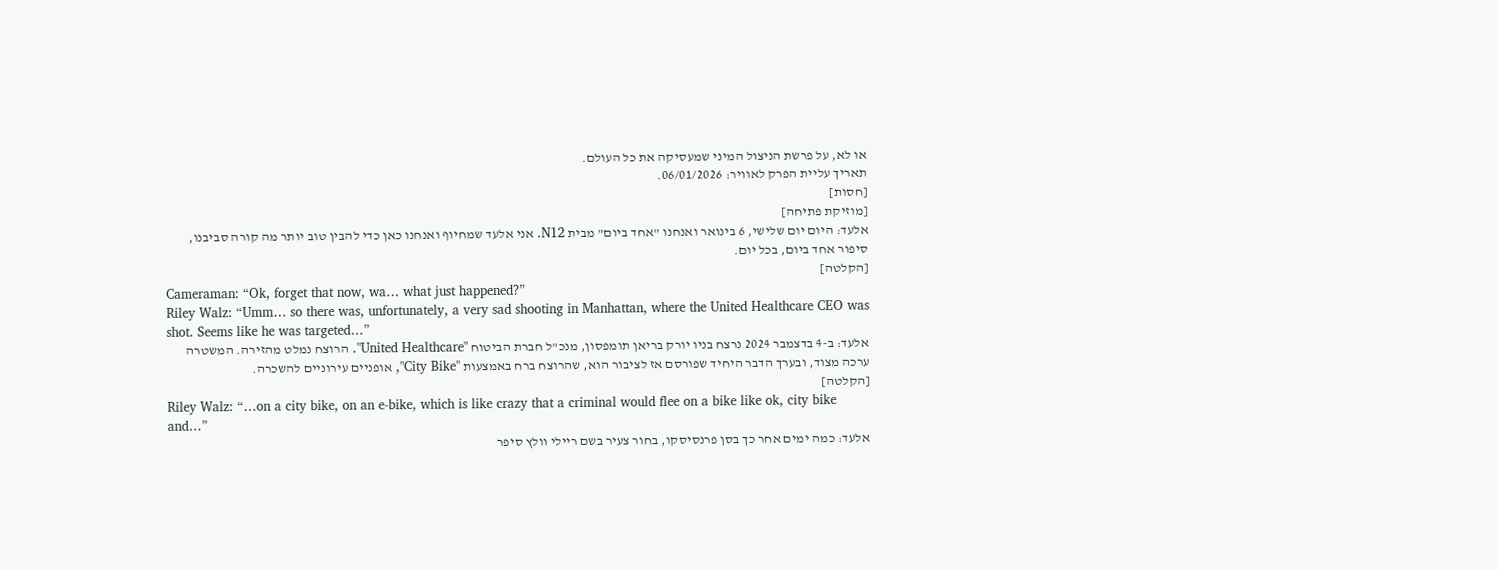או לא, על פרשת הניצול המיני שמעסיקה את כל העולם.
תאריך עליית הפרק לאוויר: 06/01/2026.
[חסות]
[מוזיקת פתיחה]
אלעד: היום יום שלישי, 6 בינואר ואנחנו "אחד ביום" מבית N12. אני אלעד שמחיוף ואנחנו כאן כדי להבין טוב יותר מה קורה סביבנו, סיפור אחד ביום, בכל יום.
[הקלטה]
Cameraman: “Ok, forget that now, wa… what just happened?”
Riley Walz: “Umm… so there was, unfortunately, a very sad shooting in Manhattan, where the United Healthcare CEO was shot. Seems like he was targeted…”
אלעד: ב-4 בדצמבר 2024 נרצח בניו יורק בריאן תומפסון, מנכ"ל חברת הביטוח "United Healthcare". הרוצח נמלט מהזירה. המשטרה ערכה מצוד, ובערך הדבר היחיד שפורסם אז לציבור הוא, שהרוצח ברח באמצעות "City Bike", אופניים עירוניים להשכרה.
[הקלטה]
Riley Walz: “…on a city bike, on an e-bike, which is like crazy that a criminal would flee on a bike like ok, city bike and…”
אלעד: כמה ימים אחר כך בסן פרנסיסקו, בחור צעיר בשם ריילי וולץ סיפר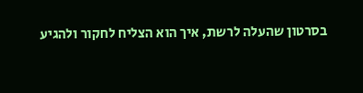בסרטון שהעלה לרשת, איך הוא הצליח לחקור ולהגיע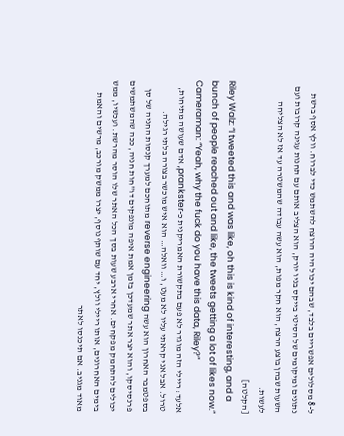ל-8 מסלולים אפשריים בלבד, שבהם יכול היה הרוצח להשתמש כדי לברוח. וולץ אסף ברשת נתונים ומיקומים של הסיטי בייקס בניו יורק, הוא הצליב אותם עם תחנות עגינה קרובות ועם השעות שבהן בוצע הרצח, הוא חקר מפות, הוא עשה עבודה שהמשטרה עד אז לא הצליחה לעשות.
[הקלטה]
Riley Walz: “I tweeted this and was like, oh this is kind of interesting, and a bunch of people reached out and like, the tweets getting a lot of likes now.”
Cameraman: “Yeah, why the fuck do you have this data, Riley?”
אלעד: ריילי הזה מוגדר לא פעם בתקשורת האמריקנית כ-prankster, אדם שעושה מתיחות, טרול. אבל אני קראתי עליו לא מעט, ו… וואלה… הוא איש מוכשר בצורה בלתי רגילה. בספטמבר האחרון הוא עשה reverse engineering מתוחכם למערך קנסות החניה של סן פרנסיסקו, והוא יצר אתר שמעדכן בזמן אמת איפה מונפקים דו"חות חניה, ככה שהמשתמשים יכולים להתחמק מפקחים. אחרי ארבע שעות בסך הכל האתר שלו הוסר מהרשת. ועכשיו, ממש בימים האחרונים, אותו ריילי וולץ, יחד עם שותף נוסף, יצרו ממשק מורכב, מרשים והאמת מאוד מגניב. אם תיכנסו לאתר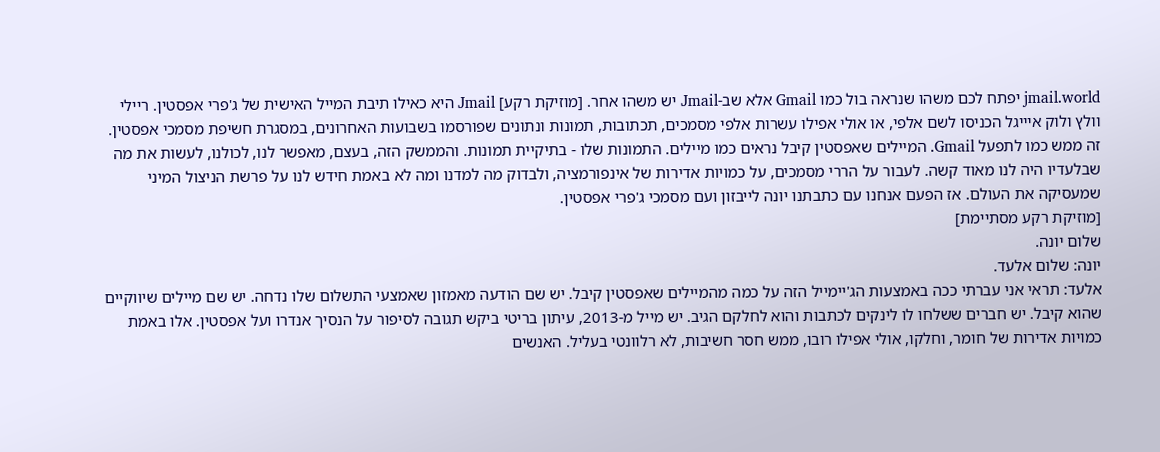jmail.world יפתח לכם משהו שנראה בול כמו Gmail אלא שב-Jmail יש משהו אחר. [מוזיקת רקע] Jmail היא כאילו תיבת המייל האישית של ג'פרי אפסטין. ריילי וולץ ולוק איייגל הכניסו לשם אלפי, או אולי אפילו עשרות אלפי מסמכים, תכתובות, תמונות ונתונים שפורסמו בשבועות האחרונים, במסגרת חשיפת מסמכי אפסטין. זה ממש כמו לתפעל Gmail. המיילים שאפסטין קיבל נראים כמו מיילים. התמונות שלו - בתיקיית תמונות. והממשק הזה, בעצם, מאפשר לנו, לכולנו, לעשות את מה שבלעדיו היה לנו מאוד קשה. לעבור על הררי מסמכים, על כמויות אדירות של אינפורמציה, ולבדוק מה למדנו ומה לא באמת חידש לנו על פרשת הניצול המיני שמעסיקה את העולם. אז הפעם אנחנו עם כתבתנו יונה לייבזון ועם מסמכי ג'פרי אפסטין.
[מוזיקת רקע מסתיימת]
שלום יונה.
יונה: שלום אלעד.
אלעד: תראי אני עברתי ככה באמצעות הג'יימייל הזה על כמה מהמיילים שאפסטין קיבל. יש שם הודעה מאמזון שאמצעי התשלום שלו נדחה. יש שם מיילים שיווקיים שהוא קיבל. יש חברים ששלחו לו לינקים לכתבות והוא לחלקם הגיב. יש מייל מ-2013, עיתון בריטי ביקש תגובה לסיפור על הנסיך אנדרו ועל אפסטין. אלו באמת כמויות אדירות של חומר, וחלקו, אולי אפילו רובו, ממש חסר חשיבות, לא רלוונטי בעליל. האנשים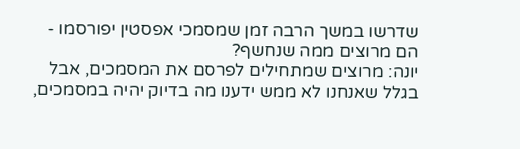שדרשו במשך הרבה זמן שמסמכי אפסטין יפורסמו - הם מרוצים ממה שנחשף?
יונה: מרוצים שמתחילים לפרסם את המסמכים, אבל בגלל שאנחנו לא ממש ידענו מה בדיוק יהיה במסמכים,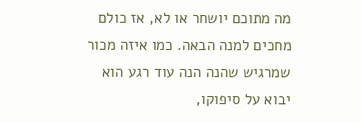מה מתוכם יושחר או לא, אז כולם מחכים למנה הבאה. כמו איזה מכור שמרגיש שהנה הנה עוד רגע הוא יבוא על סיפוקו,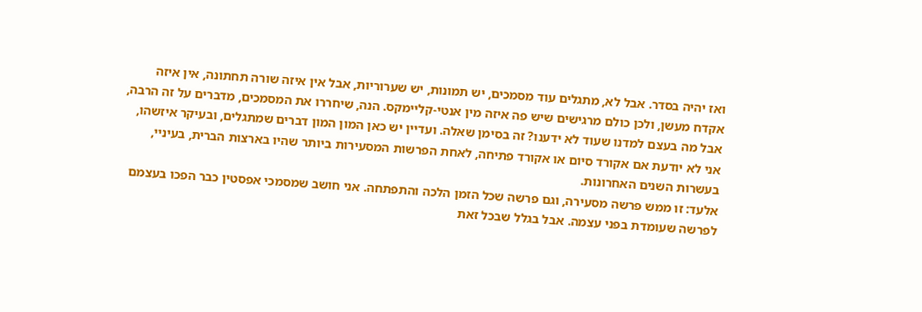ואז יהיה בסדר. אבל לא, מתגלים עוד מסמכים, יש תמונות, יש שערוריות, אבל אין איזה שורה תחתונה, אין איזה אקדח מעשן, ולכן כולם מרגישים שיש פה איזה מין אנטי-קליימקס. הנה, שיחררו את המסמכים, מדברים על זה הרבה, אבל מה בעצם למדנו שעוד לא ידענו? זה בסימן שאלה. ועדיין יש כאן המון המון דברים שמתגלים, ובעיקר איזשהו, אני לא יודעת אם אקורד סיום או אקורד פתיחה, לאחת הפרשות המסעירות ביותר שהיו בארצות הברית, בעיניי, בעשרות השנים האחרונות.
אלעד: זו ממש פרשה מסעירה, וגם פרשה שכל הזמן הלכה והתפתחה. אני חושב שמסמכי אפסטין כבר הפכו בעצמם לפרשה שעומדת בפני עצמה. אבל בגלל שבכל זאת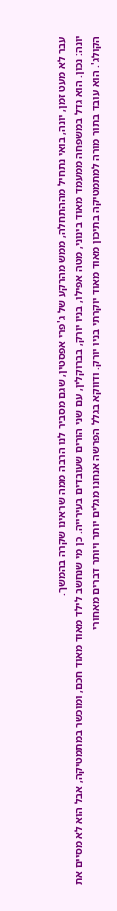עבר לא מעט זמן, יונה, בואי נתחיל מההתחלה, ממש מהרקע של ג'פרי אפסטין, שגם מסביר לנו הרבה ממה שראינו שקרה בהמשך.
יונה: נכון. הוא גדל במשפחה ממעמד מאוד בינוני, מטה אפילו, בניו יורק, בברוקלין, עם שני הורים שעובדים בעירייה. כן מי שנחשב לילד מאוד מאוד חכם, ומוכשר במתמטיקה, אבל הוא לא מסיים את הקולג'. הוא עובד בתור מורה למתמטיקה בתיכון מאוד מאוד יוקרתי בניו יורק. ודווקא בגלל הפרשה אנחנו מגלים יותר ויותר דברים מאחורי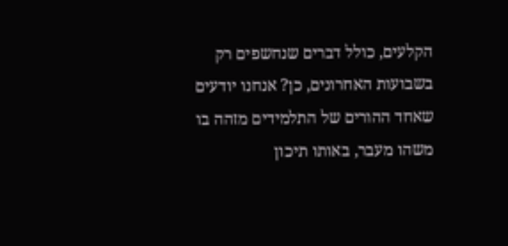הקלעים, כולל דברים שנחשפים רק בשבועות האחרונים, כן? אנחנו יודעים שאחד ההורים של התלמידים מזהה בו משהו מעבר, באותו תיכון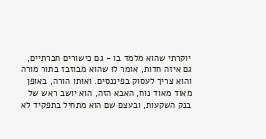יוקרתי שהוא מלמד בו - גם כישורים חברתיים, גם איזה חדות, אומר לו שהוא מבוזבז בתור מורה והוא צריך לעסוק בפיננסים. ואותו הורה, באופן מאוד מאוד נוח, האבא הזה, הוא יושב ראש של בנק השקעות, ובעצם שם הוא מתחיל בתפקיד לא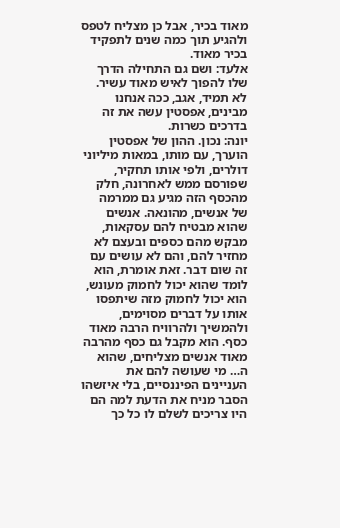מאוד בכיר, אבל כן מצליח לטפס ולהגיע תוך כמה שנים לתפקיד בכיר מאוד.
אלעד: ושם גם התחילה הדרך שלו להפוך לאיש מאוד עשיר. לא תמיד, אגב, ככה אנחנו מבינים, אפסטין עשה את זה בדרכים כשרות.
יונה: נכון. ההון של אפסטין הוערך, עם מותו, במאות מיליוני דולרים, ולפי אותו תחקיר, שפורסם ממש לאחרונה, חלק מהכסף הזה מגיע גם ממרמה של אנשים, מהונאה. אנשים שהוא מבטיח להם עסקאות, מבקש מהם כספים ובעצם לא מחזיר להם, והם לא עושים עם זה שום דבר. זאת אומרת, הוא לומד שהוא יכול לחמוק מעונש, הוא יכול לחמוק מזה שיתפסו אותו על דברים מסוימים, ולהמשיך ולהרוויח הרבה מאוד כסף. הוא מקבל גם כסף מהרבה מאוד אנשים מצליחים, שהוא ה… מי שעושה להם את העניינים הפיננסיים, בלי איזשהו הסבר מניח את הדעת למה הם היו צריכים לשלם לו כל כך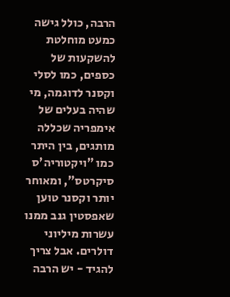הרבה, כולל גישה כמעט מוחלטת להשקעות של כספים, כמו לסלי וקסנר לדוגמה, מי שהיה בעלים של אימפריה שכללה מותגים, בין היתר כמו "ויקטוריה'ס סיקרטס", ומאוחר יותר וקסנר טוען שאפסטין גנב ממנו עשרות מיליוני דולרים. אבל צריך להגיד - יש הרבה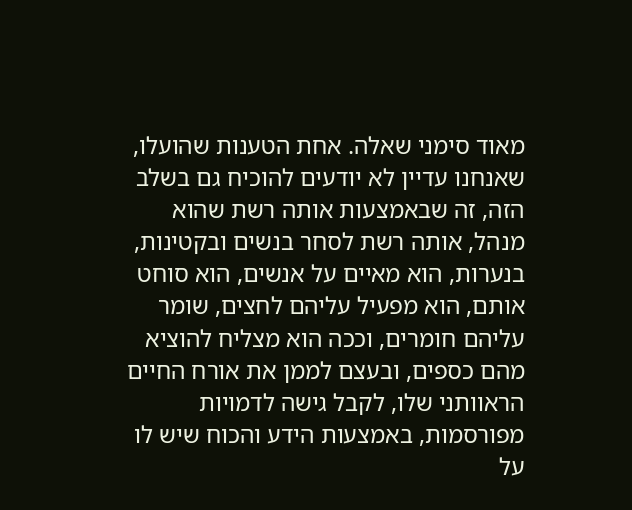מאוד סימני שאלה. אחת הטענות שהועלו, שאנחנו עדיין לא יודעים להוכיח גם בשלב הזה, זה שבאמצעות אותה רשת שהוא מנהל, אותה רשת לסחר בנשים ובקטינות, בנערות, הוא מאיים על אנשים, הוא סוחט אותם, הוא מפעיל עליהם לחצים, שומר עליהם חומרים, וככה הוא מצליח להוציא מהם כספים, ובעצם לממן את אורח החיים הראוותני שלו, לקבל גישה לדמויות מפורסמות, באמצעות הידע והכוח שיש לו על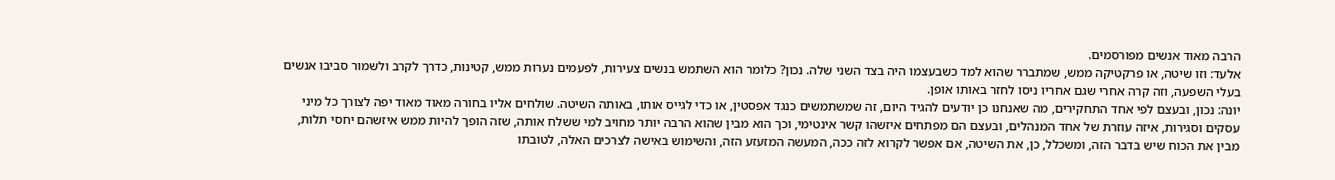הרבה מאוד אנשים מפורסמים.
אלעד: וזו שיטה, או פרקטיקה ממש, שמתברר שהוא למד כשבעצמו היה בצד השני שלה. נכון? כלומר הוא השתמש בנשים צעירות, לפעמים נערות ממש, קטינות, כדרך לקרב ולשמור סביבו אנשים בעלי השפעה, וזה קרה אחרי שגם אחריו ניסו לחזר באותו אופן.
יונה: נכון, ובעצם לפי אחד התחקירים, מה שאנחנו כן יודעים להגיד היום, זה שמשתמשים כנגד אפסטין, או כדי לגייס אותו, באותה השיטה. שולחים אליו בחורה מאוד מאוד יפה לצורך כל מיני עסקים וסגירות, איזה עוזרת של אחד המנהלים, ובעצם הם מפתחים איזשהו קשר אינטימי, וכך הוא מבין שהוא הרבה יותר מחויב למי ששלח אותה, שזה הופך להיות ממש איזשהם יחסי תלות, מבין את הכוח שיש בדבר הזה, ומשכלל, כן, את השיטה, אם אפשר לקרוא לזה ככה, המעשה המזעזע הזה, והשימוש באישה לצרכים האלה, לטובתו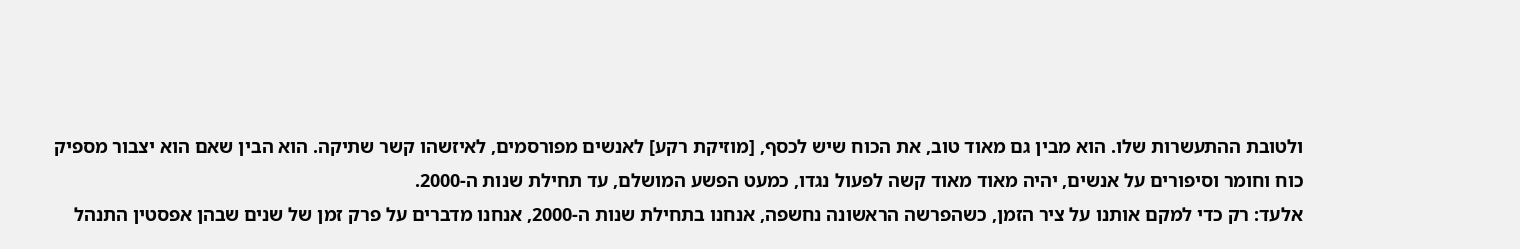ולטובת ההתעשרות שלו. הוא מבין גם מאוד טוב, את הכוח שיש לכסף, [מוזיקת רקע] לאנשים מפורסמים, לאיזשהו קשר שתיקה. הוא הבין שאם הוא יצבור מספיק כוח וחומר וסיפורים על אנשים, יהיה מאוד מאוד קשה לפעול נגדו, כמעט הפשע המושלם, עד תחילת שנות ה-2000.
אלעד: רק כדי למקם אותנו על ציר הזמן, כשהפרשה הראשונה נחשפה, אנחנו בתחילת שנות ה-2000, אנחנו מדברים על פרק זמן של שנים שבהן אפסטין התנהל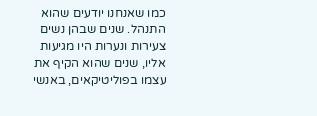כמו שאנחנו יודעים שהוא התנהל. שנים שבהן נשים צעירות ונערות היו מגיעות אליו, שנים שהוא הקיף את עצמו בפוליטיקאים, באנשי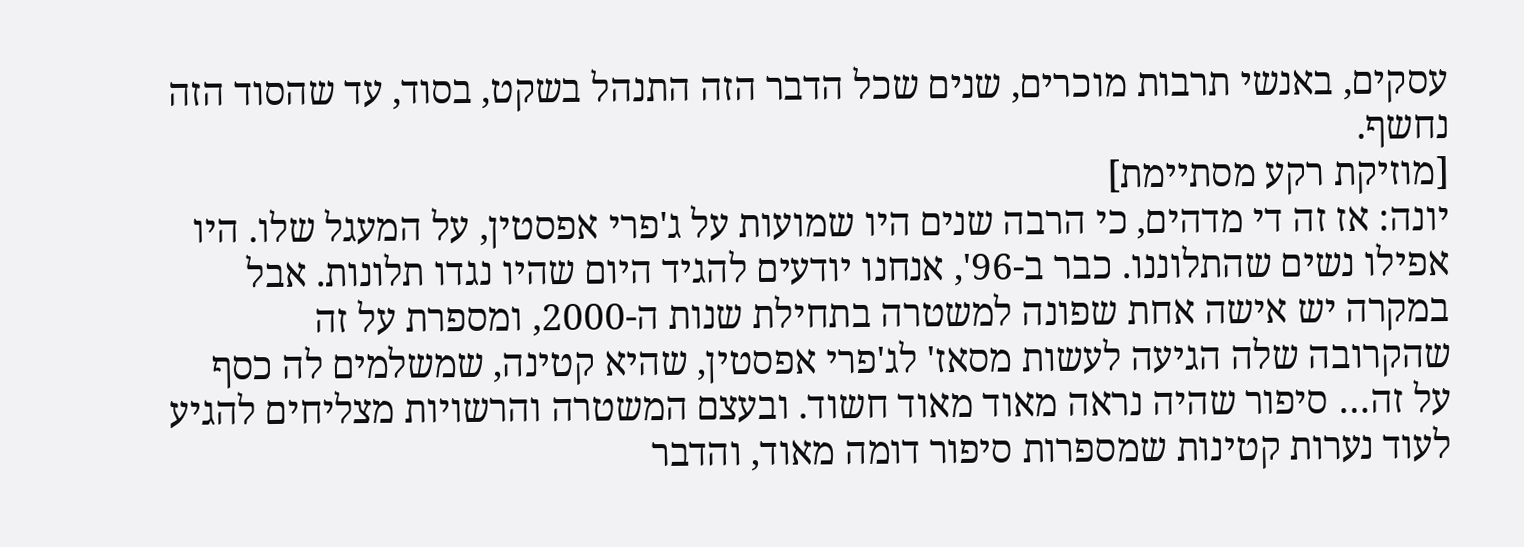עסקים, באנשי תרבות מוכרים, שנים שכל הדבר הזה התנהל בשקט, בסוד, עד שהסוד הזה נחשף.
[מוזיקת רקע מסתיימת]
יונה: אז זה די מדהים, כי הרבה שנים היו שמועות על ג'פרי אפסטין, על המעגל שלו. היו אפילו נשים שהתלוננו. כבר ב-96', אנחנו יודעים להגיד היום שהיו נגדו תלונות. אבל במקרה יש אישה אחת שפונה למשטרה בתחילת שנות ה-2000, ומספרת על זה שהקרובה שלה הגיעה לעשות מסאז' לג'פרי אפסטין, שהיא קטינה, שמשלמים לה כסף על זה… סיפור שהיה נראה מאוד מאוד חשוד. ובעצם המשטרה והרשויות מצליחים להגיע לעוד נערות קטינות שמספרות סיפור דומה מאוד, והדבר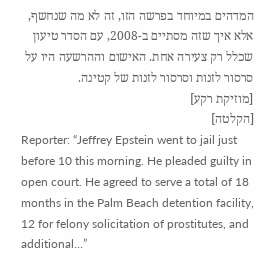המדהים במיוחד בפרשה הזו, זה לא מה שנחשף, אלא איך שזה מסתיים ב-2008, עם הסדר טיעון שכלל רק צעירה אחת. האישום וההרשעה היו על סרסור לזנות וסרסור לזנות של קטינה.
[מוזיקת רקע]
[הקלטה]
Reporter: “Jeffrey Epstein went to jail just before 10 this morning. He pleaded guilty in open court. He agreed to serve a total of 18 months in the Palm Beach detention facility, 12 for felony solicitation of prostitutes, and additional…”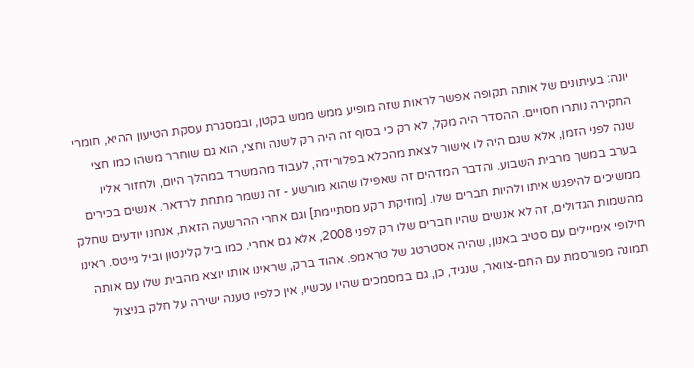יונה: בעיתונים של אותה תקופה אפשר לראות שזה מופיע ממש ממש בקטן, ובמסגרת עסקת הטיעון ההיא, חומרי החקירה נותרו חסויים. ההסדר היה מקל, לא רק כי בסוף זה היה רק לשנה וחצי, הוא גם שוחרר משהו כמו חצי שנה לפני הזמן, אלא שגם היה לו אישור לצאת מהכלא בפלורידה, לעבוד מהמשרד במהלך היום, ולחזור אליו בערב במשך מרבית השבוע. והדבר המדהים זה שאפילו שהוא מורשע - זה נשמר מתחת לרדאר. אנשים בכירים ממשיכים להיפגש איתו ולהיות חברים שלו. [מוזיקת רקע מסתיימת] וגם אחרי ההרשעה הזאת, אנחנו יודעים שחלק מהשמות הגדולים, זה לא אנשים שהיו חברים שלו רק לפני 2008, אלא גם אחרי. כמו ביל קלינטון וביל גייטס. ראינו חילופי אימיילים עם סטיב באנון, שהיה אסטרטג של טראמפ. אהוד ברק, שראינו אותו יוצא מהבית שלו עם אותה תמונה מפורסמת עם החם-צוואר, שנגיד, כן, גם במסמכים שהיו עכשיו, אין כלפיו טענה ישירה על חלק בניצול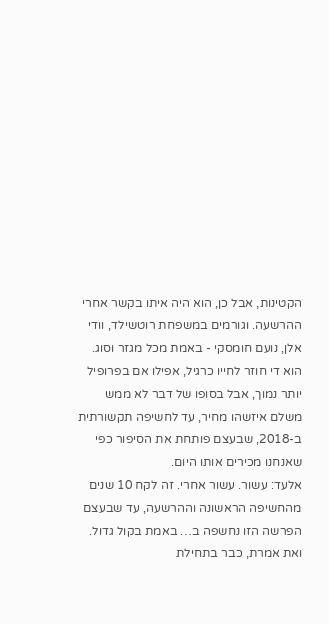הקטינות, אבל כן, הוא היה איתו בקשר אחרי ההרשעה. וגורמים במשפחת רוטשילד, וודי אלן, נועם חומסקי - באמת מכל מגזר וסוג. הוא די חוזר לחייו כרגיל, אפילו אם בפרופיל יותר נמוך, אבל בסופו של דבר לא ממש משלם איזשהו מחיר, עד לחשיפה תקשורתית ב-2018, שבעצם פותחת את הסיפור כפי שאנחנו מכירים אותו היום.
אלעד: עשור. עשור אחרי. זה לקח 10 שנים מהחשיפה הראשונה וההרשעה, עד שבעצם הפרשה הזו נחשפה ב… באמת בקול גדול. ואת אמרת, כבר בתחילת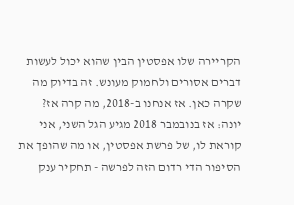הקריירה שלו אפסטין הבין שהוא יכול לעשות דברים אסורים ולחמוק מעונש. זה בדיוק מה שקרה כאן. אז אנחנו ב-2018, מה קרה אז?
יונה: אז בנובמבר 2018 מגיע הגל השני, אני קוראת לו, של פרשת אפסטין, או מה שהופך את הסיפור הדי רדום הזה לפרשה - תחקיר ענק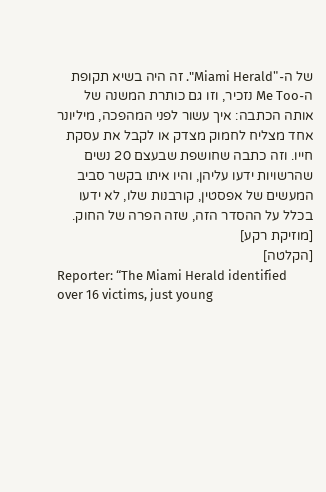של ה-"Miami Herald". זה היה בשיא תקופת ה-Me Too נזכיר, וזו גם כותרת המשנה של אותה הכתבה: איך עשור לפני המהפכה, מיליונר אחד מצליח לחמוק מצדק או לקבל את עסקת חייו. וזה כתבה שחושפת שבעצם 20 נשים שהרשויות ידעו עליהן, והיו איתו בקשר סביב המעשים של אפסטין, קורבנות שלו, לא ידעו בכלל על ההסדר הזה, שזה הפרה של החוק.
[מוזיקת רקע]
[הקלטה]
Reporter: “The Miami Herald identified over 16 victims, just young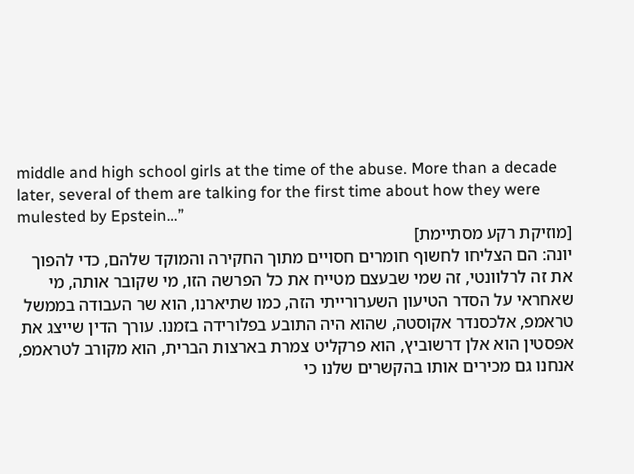middle and high school girls at the time of the abuse. More than a decade later, several of them are talking for the first time about how they were mulested by Epstein…”
[מוזיקת רקע מסתיימת]
יונה: הם הצליחו לחשוף חומרים חסויים מתוך החקירה והמוקד שלהם, כדי להפוך את זה לרלוונטי, זה שמי שבעצם מטייח את כל הפרשה הזו, מי שקובר אותה, מי שאחראי על הסדר הטיעון השערורייתי הזה, כמו שתיארנו, הוא שר העבודה בממשל טראמפ, אלכסנדר אקוסטה, שהוא היה התובע בפלורידה בזמנו. עורך הדין שייצג את אפסטין הוא אלן דרשוביץ, הוא פרקליט צמרת בארצות הברית, הוא מקורב לטראמפ, אנחנו גם מכירים אותו בהקשרים שלנו כי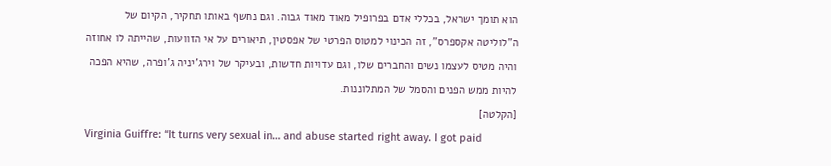הוא תומך ישראל, בכללי אדם בפרופיל מאוד מאוד גבוה. וגם נחשף באותו תחקיר, הקיום של ה"לוליטה אקספרס", זה הכינוי למטוס הפרטי של אפסטין, תיאורים על אי הזוועות, שהייתה לו אחוזה והיה מטיס לעצמו נשים והחברים שלו, וגם עדויות חדשות, ובעיקר של וירג'יניה ג'ופרה, שהיא הפכה להיות ממש הפנים והסמל של המתלוננות.
[הקלטה]
Virginia Guiffre: “It turns very sexual in… and abuse started right away. I got paid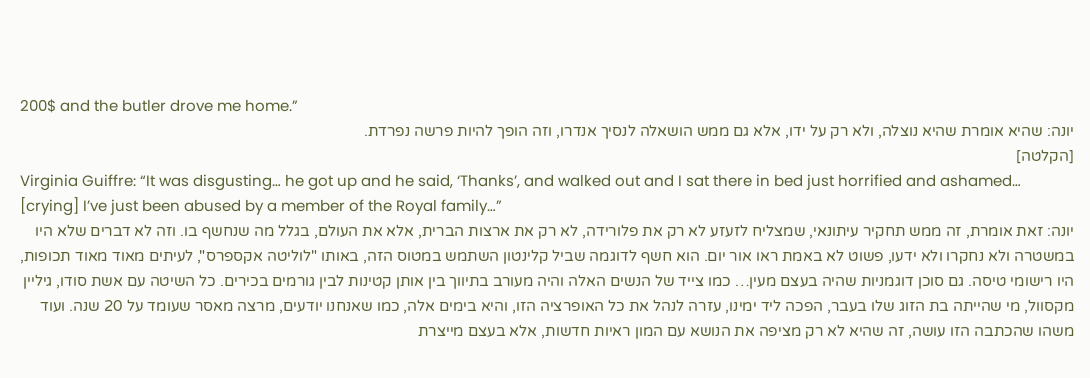200$ and the butler drove me home.”
יונה: שהיא אומרת שהיא נוצלה, ולא רק על ידו, אלא גם ממש הושאלה לנסיך אנדרו, וזה הופך להיות פרשה נפרדת.
[הקלטה]
Virginia Guiffre: “It was disgusting… he got up and he said, ‘Thanks’, and walked out and I sat there in bed just horrified and ashamed… [crying] I’ve just been abused by a member of the Royal family…”
יונה: זאת אומרת, זה ממש תחקיר עיתונאי, שמצליח לזעזע לא רק את פלורידה, לא רק את ארצות הברית, אלא את העולם, בגלל מה שנחשף בו. וזה לא דברים שלא היו במשטרה ולא נחקרו ולא ידעו, פשוט לא באמת ראו אור יום. הוא חשף לדוגמה שביל קלינטון השתמש במטוס הזה, באותו "לוליטה אקספרס", לעיתים מאוד מאוד תכופות, היו רישומי טיסה. גם סוכן דוגמניות שהיה בעצם מעין… כמו צייד של הנשים האלה והיה מעורב בתיווך בין אותן קטינות לבין גורמים בכירים. כל השיטה עם אשת סודו, גיליין מקסוול, מי שהייתה בת הזוג שלו בעבר, הפכה ליד ימינו, עזרה לנהל את כל האופרציה הזו, והיא בימים אלה, כמו שאנחנו יודעים, מרצה מאסר שעומד על 20 שנה. ועוד משהו שהכתבה הזו עושה, זה שהיא לא רק מציפה את הנושא עם המון ראיות חדשות, אלא בעצם מייצרת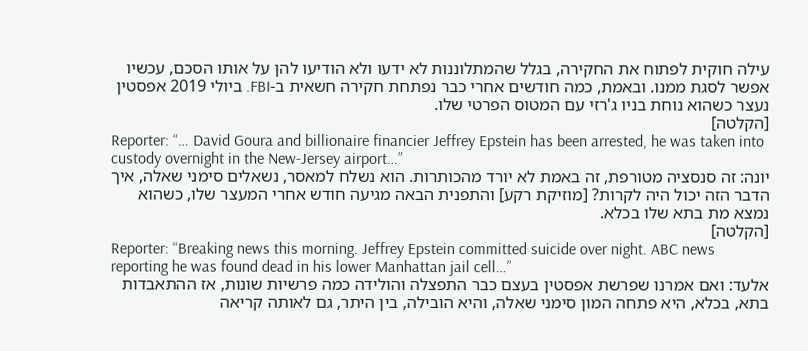עילה חוקית לפתוח את החקירה, בגלל שהמתלוננות לא ידעו ולא הודיעו להן על אותו הסכם, עכשיו אפשר לסגת ממנו. ובאמת, כמה חודשים אחרי כבר נפתחת חקירה חשאית ב-FBI. ביולי 2019 אפסטין נעצר כשהוא נוחת בניו ג'רזי עם המטוס הפרטי שלו.
[הקלטה]
Reporter: “… David Goura and billionaire financier Jeffrey Epstein has been arrested, he was taken into custody overnight in the New-Jersey airport…”
יונה: זה סנסציה מטורפת, זה באמת לא יורד מהכותרות. הוא נשלח למאסר, נשאלים סימני שאלה, איך הדבר הזה יכול היה לקרות? [מוזיקת רקע] והתפנית הבאה מגיעה חודש אחרי המעצר שלו, כשהוא נמצא מת בתא שלו בכלא.
[הקלטה]
Reporter: “Breaking news this morning. Jeffrey Epstein committed suicide over night. ABC news reporting he was found dead in his lower Manhattan jail cell…”
אלעד: ואם אמרנו שפרשת אפסטין בעצם כבר התפצלה והולידה כמה פרשיות שונות, אז ההתאבדות בתא, בכלא, היא פתחה המון סימני שאלה, והיא הובילה, בין היתר, גם לאותה קריאה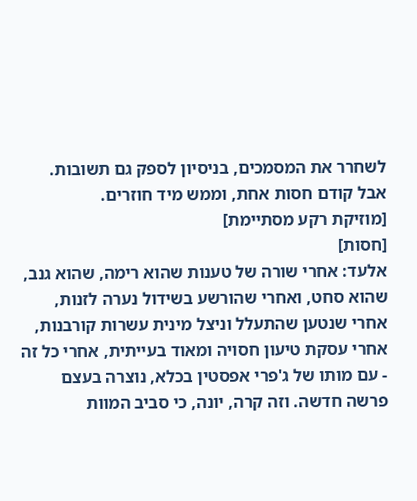לשחרר את המסמכים, בניסיון לספק גם תשובות.
אבל קודם חסות אחת, וממש מיד חוזרים.
[מוזיקת רקע מסתיימת]
[חסות]
אלעד: אחרי שורה של טענות שהוא רימה, שהוא גנב, שהוא סחט, ואחרי שהורשע בשידול נערה לזנות, אחרי שנטען שהתעלל וניצל מינית עשרות קורבנות, אחרי עסקת טיעון חסויה ומאוד בעייתית, אחרי כל זה - עם מותו של ג'פרי אפסטין בכלא, נוצרה בעצם פרשה חדשה. וזה קרה, יונה, כי סביב המוות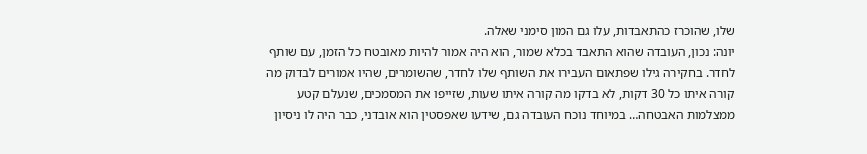שלו, שהוכרז כהתאבדות, עלו גם המון סימני שאלה.
יונה: נכון, העובדה שהוא התאבד בכלא שמור, הוא היה אמור להיות מאובטח כל הזמן, עם שותף לחדר. בחקירה גילו שפתאום העבירו את השותף שלו לחדר, שהשומרים, שהיו אמורים לבדוק מה קורה איתו כל 30 דקות, לא בדקו מה קורה איתו שעות, שזייפו את המסמכים, שנעלם קטע ממצלמות האבטחה… במיוחד נוכח העובדה גם, שידעו שאפסטין הוא אובדני, כבר היה לו ניסיון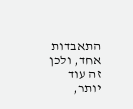התאבדות אחד, ולכן זה עוד יותר,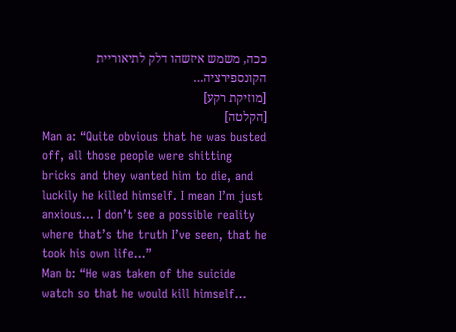ככה, משמש איזשהו דלק לתיאוריית הקונספירציה…
[מוזיקת רקע]
[הקלטה]
Man a: “Quite obvious that he was busted off, all those people were shitting bricks and they wanted him to die, and luckily he killed himself. I mean I’m just anxious… I don’t see a possible reality where that’s the truth I’ve seen, that he took his own life…”
Man b: “He was taken of the suicide watch so that he would kill himself…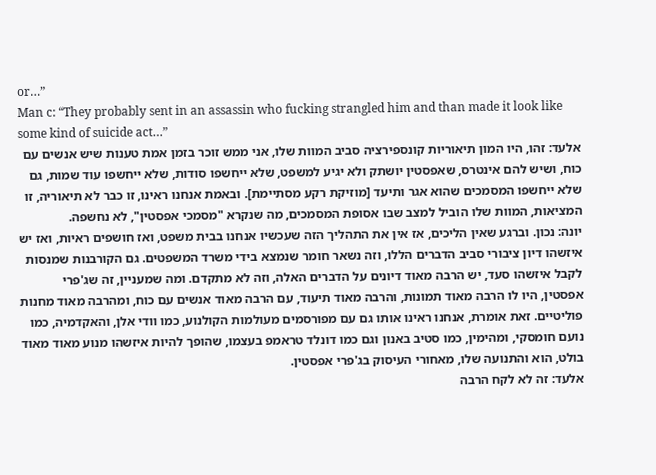or…”
Man c: “They probably sent in an assassin who fucking strangled him and than made it look like some kind of suicide act…”
אלעד: זהו, היו המון תיאוריות קונספירציה סביב המוות שלו, אני ממש זוכר בזמן אמת טענות שיש אנשים עם כוח, ושיש להם אינטרס, שאפסטין יושתק ולא יגיע למשפט, שלא ייחשפו סודות, שלא ייחשפו עוד שמות, גם שלא ייחשפו המסמכים שהוא אגר ותיעד [מוזיקת רקע מסתיימת]. ובאמת אנחנו ראינו, זו כבר לא תיאוריה, זו המציאות, המוות שלו הוביל למצב שבו אסופת המסמכים, מה שנקרא "מסמכי אפסטין", לא נחשפה.
יונה: נכון. וברגע שאין הליכים, אז אין את התהליך הזה שעכשיו אנחנו בבית משפט, ואז חושפים ראיות, ואז יש איזשהו דיון ציבורי סביב הדברים הללו, וזה נשאר חומר שנמצא בידי משרד המשפטים. גם הקורבנות שמנסות לקבל איזשהו סעד, יש הרבה מאוד דיונים על הדברים האלה, וזה לא מתקדם. ומה שמעניין, זה שג'פרי אפסטין, היו לו הרבה מאוד תמונות, והרבה מאוד תיעוד, עם הרבה מאוד אנשים עם כוח, ומהרבה מאוד מחנות פוליטיים. זאת אומרת, אנחנו ראינו אותו גם עם מפורסמים מעולמות הקולנוע, כמו וודי אלן, והאקדמיה, כמו נועם חומסקי, ומהימין, כמו סטיב באנון וגם כמו דונלד טראמפ בעצמו, שהופך להיות איזשהו מנוע מאוד מאוד בולט, הוא והתנועה שלו, מאחורי העיסוק בג'פרי אפסטין.
אלעד: זה לא לקח הרבה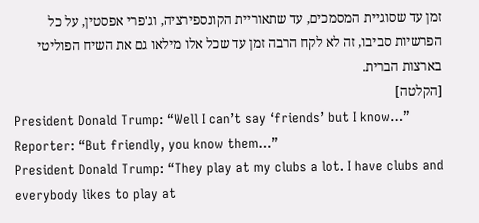זמן עד שסוגיית המסמכים, עד שתאוריית הקונספירציה, וג'פרי אפסטין, על כל הפרשיות סביבו, זה לא לקח הרבה זמן עד שכל אלו מילאו גם את השיח הפוליטי בארצות הברית.
[הקלטה]
President Donald Trump: “Well I can’t say ‘friends’ but I know…”
Reporter: “But friendly, you know them…”
President Donald Trump: “They play at my clubs a lot. I have clubs and everybody likes to play at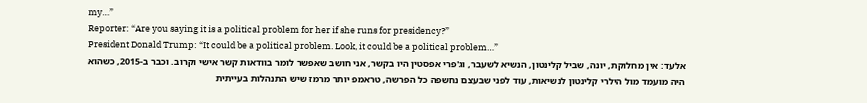my…”
Reporter: “Are you saying it is a political problem for her if she runs for presidency?”
President Donald Trump: “It could be a political problem. Look, it could be a political problem…”
אלעד: אין מחלוקת, יונה, שביל קלינטון, הנשיא לשעבר, וג'פרי אפסטין היו בקשר, אני חושב שאפשר לומר בוודאות קשר אישי וקרוב. וכבר ב-2015, כשהוא היה מועמד מול הילרי קלינטון לנשיאות, עוד לפני שבעצם נחשפה כל הפרשה, טראמפ יותר מרמז שיש התנהלות בעייתית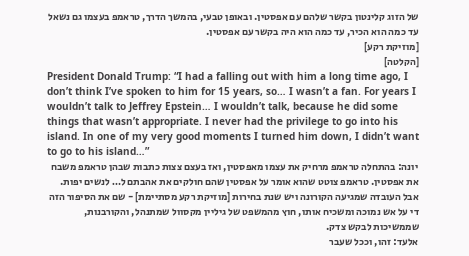של הזוג קלינטון בקשר שלהם עם אפסטין. ובאופן טבעי, בהמשך הדרך, טראמפ בעצמו גם נשאל עד כמה הוא הכיר, עד כמה הוא היה בקשר עם אפסטין.
[מוזיקת רקע]
[הקלטה]
President Donald Trump: “I had a falling out with him a long time ago, I don’t think I’ve spoken to him for 15 years, so… I wasn’t a fan. For years I wouldn’t talk to Jeffrey Epstein… I wouldn’t talk, because he did some things that wasn’t appropriate. I never had the privilege to go into his island. In one of my very good moments I turned him down, I didn’t want to go to his island…”
יונה: בהתחלה טראמפ מרחיק את עצמו מאפסטין, ואז בעצם צצות כתבות שבהן טראמפ משבח את אפסטין. טראמפ צוטט שהוא אומר על אפסטין שהם חולקים את אהבתם ל… לנשים יפות. אבל העובדה שמגיעה הקורונה ויש שנת בחירות [מוזיקת רקע מסתיימת] - שם את הסיפור הזה די על אש נמוכה ומשכיח אותו, חוץ מהמשפט של גיליין מקסוול שמתנהל, והקורבנות, שממשיכות לבקש צדק.
אלעד: זהו, וככל שעבר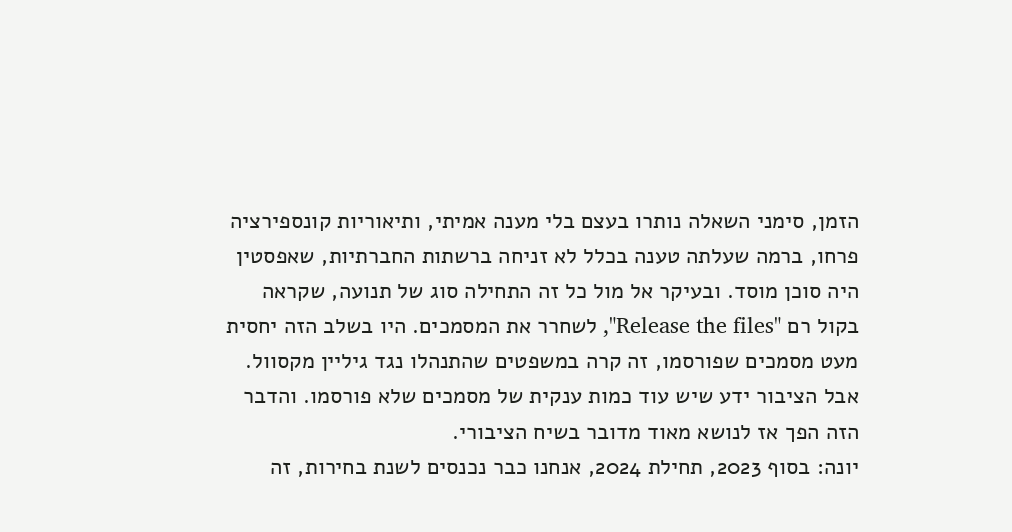הזמן, סימני השאלה נותרו בעצם בלי מענה אמיתי, ותיאוריות קונספירציה פרחו, ברמה שעלתה טענה בכלל לא זניחה ברשתות החברתיות, שאפסטין היה סוכן מוסד. ובעיקר אל מול כל זה התחילה סוג של תנועה, שקראה בקול רם "Release the files", לשחרר את המסמכים. היו בשלב הזה יחסית מעט מסמכים שפורסמו, זה קרה במשפטים שהתנהלו נגד גיליין מקסוול. אבל הציבור ידע שיש עוד כמות ענקית של מסמכים שלא פורסמו. והדבר הזה הפך אז לנושא מאוד מדובר בשיח הציבורי.
יונה: בסוף 2023, תחילת 2024, אנחנו כבר נכנסים לשנת בחירות, זה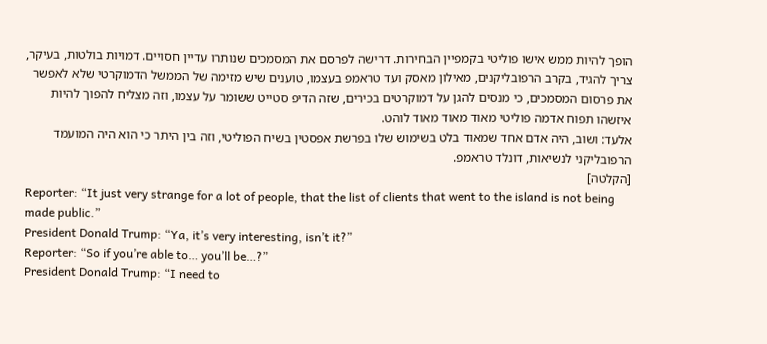הופך להיות ממש אישו פוליטי בקמפיין הבחירות. דרישה לפרסם את המסמכים שנותרו עדיין חסויים. דמויות בולטות, בעיקר, צריך להגיד, בקרב הרפובליקנים, מאילון מאסק ועד טראמפ בעצמו, טוענים שיש מזימה של הממשל הדמוקרטי שלא לאפשר את פרסום המסמכים, כי מנסים להגן על דמוקרטים בכירים, שזה הדיפ סטייט ששומר על עצמו, וזה מצליח להפוך להיות איזשהו תפוח אדמה פוליטי מאוד מאוד מאוד לוהט.
אלעד: ושוב, היה אדם אחד שמאוד בלט בשימוש שלו בפרשת אפסטין בשיח הפוליטי, וזה בין היתר כי הוא היה המועמד הרפובליקני לנשיאות, דונלד טראמפ.
[הקלטה]
Reporter: “It just very strange for a lot of people, that the list of clients that went to the island is not being made public.”
President Donald Trump: “Ya, it’s very interesting, isn’t it?”
Reporter: “So if you’re able to… you’ll be…?”
President Donald Trump: “I need to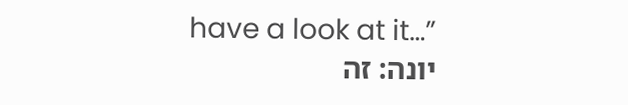have a look at it…”
יונה: זה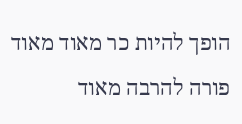הופך להיות כר מאוד מאוד פורה להרבה מאוד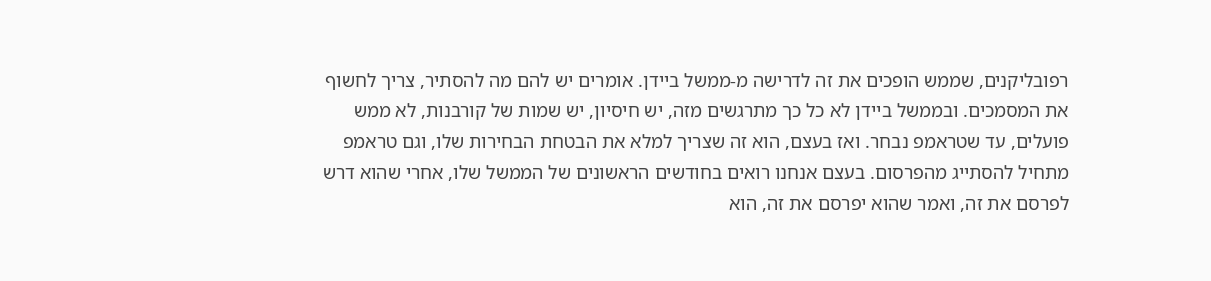רפובליקנים, שממש הופכים את זה לדרישה מ-ממשל ביידן. אומרים יש להם מה להסתיר, צריך לחשוף את המסמכים. ובממשל ביידן לא כל כך מתרגשים מזה, יש חיסיון, יש שמות של קורבנות, לא ממש פועלים, עד שטראמפ נבחר. ואז בעצם, הוא זה שצריך למלא את הבטחת הבחירות שלו, וגם טראמפ מתחיל להסתייג מהפרסום. בעצם אנחנו רואים בחודשים הראשונים של הממשל שלו, אחרי שהוא דרש לפרסם את זה, ואמר שהוא יפרסם את זה, הוא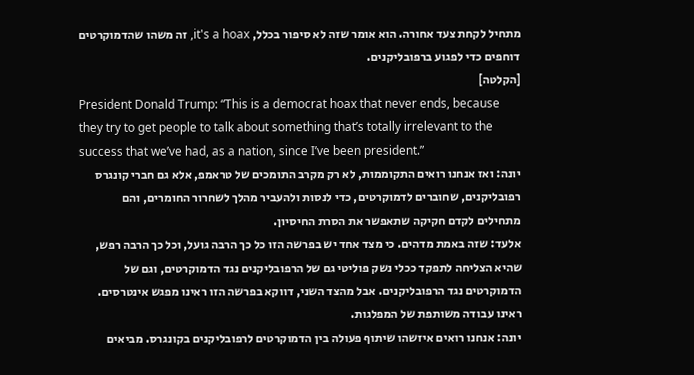מתחיל לקחת צעד אחורה. הוא אומר שזה לא סיפור בכלל, it's a hoax, זה משהו שהדמוקרטים דוחפים כדי לפגוע ברפובליקנים.
[הקלטה]
President Donald Trump: “This is a democrat hoax that never ends, because they try to get people to talk about something that’s totally irrelevant to the success that we’ve had, as a nation, since I’ve been president.”
יונה: ואז אנחנו רואים התקוממות, לא רק מקרב התומכים של טראמפ, אלא גם חברי קונגרס רפובליקנים, שחוברים לדמוקרטים, כדי לנסות ולהעביר מהלך לשחרור החומרים, והם מתחילים לקדם חקיקה שתאפשר את הסרת החיסיון.
אלעד: שזה באמת מדהים. כי מצד אחד יש בפרשה הזו כל כך הרבה גועל, וכל כך הרבה רפש, שהיא הצליחה לתפקד ככלי נשק פוליטי גם של הרפובליקנים נגד הדמוקרטים, וגם של הדמוקרטים נגד הרפובליקנים. אבל מהצד השני, דווקא בפרשה הזו ראינו מפגש אינטרסים. ראינו עבודה משותפת של המפלגות.
יונה: אנחנו רואים איזשהו שיתוף פעולה בין הדמוקרטים לרפובליקנים בקונגרס. מביאים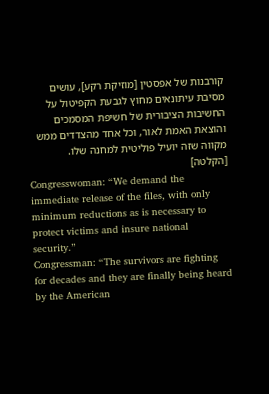קורבנות של אפסטין [מוזיקת רקע], עושים מסיבת עיתונאים מחוץ לגבעת הקפיטול על החשיבות הציבורית של חשיפת המסמכים והוצאת האמת לאור, וכל אחד מהצדדים ממש מקווה שזה יועיל פוליטית למחנה שלו.
[הקלטה]
Congresswoman: “We demand the immediate release of the files, with only minimum reductions as is necessary to protect victims and insure national security.”
Congressman: “The survivors are fighting for decades and they are finally being heard by the American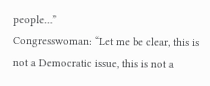people…”
Congresswoman: “Let me be clear, this is not a Democratic issue, this is not a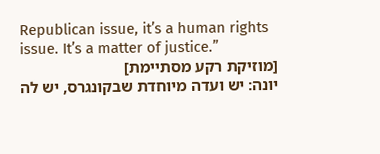Republican issue, it’s a human rights issue. It’s a matter of justice.”
[מוזיקת רקע מסתיימת]
יונה: יש ועדה מיוחדת שבקונגרס, יש לה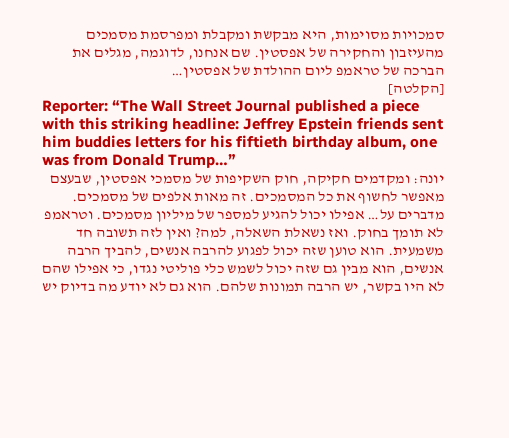סמכויות מסוימות, היא מבקשת ומקבלת ומפרסמת מסמכים מהעיזבון והחקירה של אפסטין. שם אנחנו, לדוגמה, מגלים את הברכה של טראמפ ליום ההולדת של אפסטין…
[הקלטה]
Reporter: “The Wall Street Journal published a piece with this striking headline: Jeffrey Epstein friends sent him buddies letters for his fiftieth birthday album, one was from Donald Trump…”
יונה: ומקדמים חקיקה, חוק השקיפות של מסמכי אפסטין, שבעצם מאפשר לחשוף את כל המסמכים. זה מאות אלפים של מסמכים. מדברים על… אפילו יכול להגיע למספר של מיליון מסמכים. וטראמפ לא תומך בחוק. ואז נשאלת השאלה, למה? ואין לזה תשובה חד משמעית. הוא טוען שזה יכול לפגוע להרבה אנשים, להביך הרבה אנשים, הוא מבין גם שזה יכול לשמש כלי פוליטי נגדו, כי אפילו שהם לא היו בקשר, יש הרבה תמונות שלהם. הוא גם לא יודע מה בדיוק יש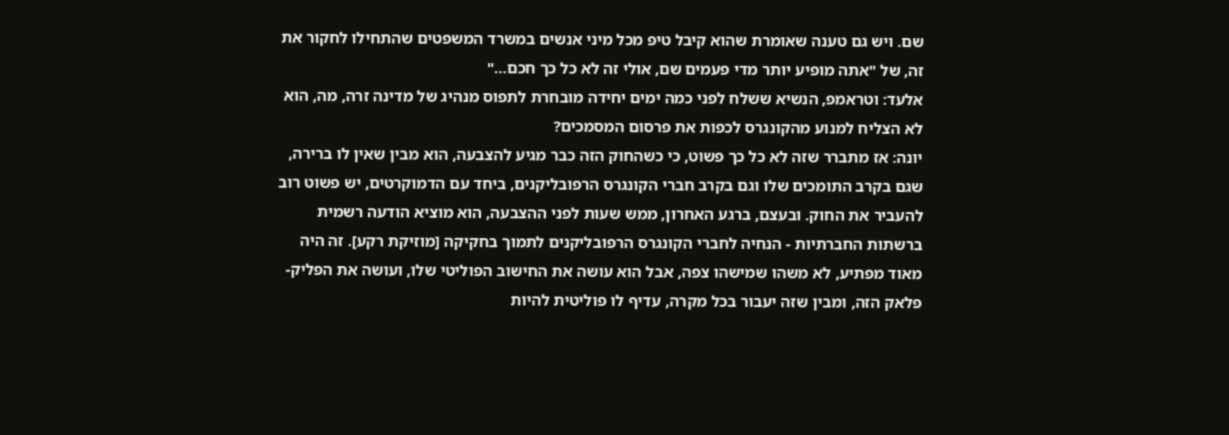שם. ויש גם טענה שאומרת שהוא קיבל טיפ מכל מיני אנשים במשרד המשפטים שהתחילו לחקור את זה, של "אתה מופיע יותר מדי פעמים שם, אולי זה לא כל כך חכם…"
אלעד: וטראמפ, הנשיא ששלח לפני כמה ימים יחידה מובחרת לתפוס מנהיג של מדינה זרה, מה, הוא לא הצליח למנוע מהקונגרס לכפות את פרסום המסמכים?
יונה: אז מתברר שזה לא כל כך פשוט, כי כשהחוק הזה כבר מגיע להצבעה, הוא מבין שאין לו ברירה, שגם בקרב התומכים שלו וגם בקרב חברי הקונגרס הרפובליקנים, ביחד עם הדמוקרטים, יש פשוט רוב להעביר את החוק. ובעצם, ברגע האחרון, ממש שעות לפני ההצבעה, הוא מוציא הודעה רשמית ברשתות החברתיות - הנחיה לחברי הקונגרס הרפובליקנים לתמוך בחקיקה [מוזיקת רקע]. זה היה מאוד מפתיע, לא משהו שמישהו צפה, אבל הוא עושה את החישוב הפוליטי שלו, ועושה את הפליק-פלאק הזה, ומבין שזה יעבור בכל מקרה, עדיף לו פוליטית להיות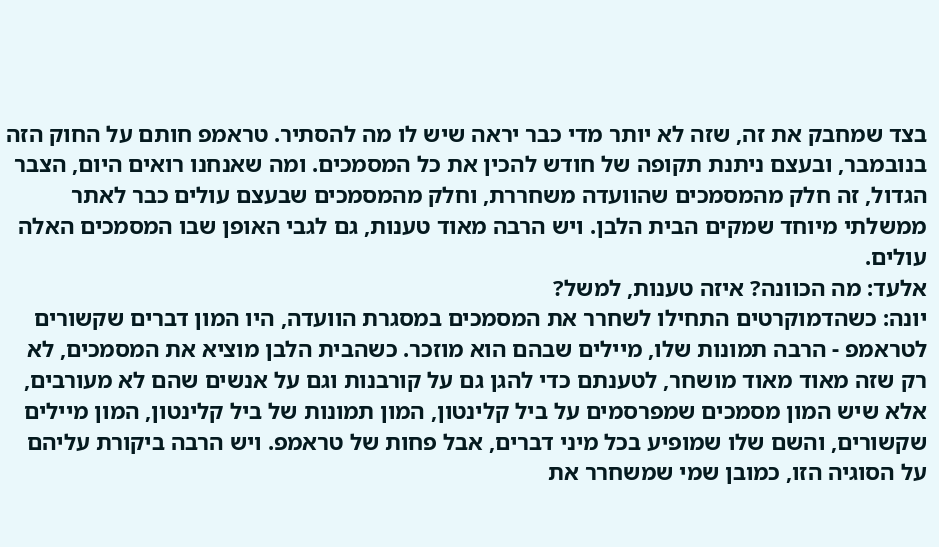בצד שמחבק את זה, שזה לא יותר מדי כבר יראה שיש לו מה להסתיר. טראמפ חותם על החוק הזה בנובמבר, ובעצם ניתנת תקופה של חודש להכין את כל המסמכים. ומה שאנחנו רואים היום, הצבר הגדול, זה חלק מהמסמכים שהוועדה משחררת, וחלק מהמסמכים שבעצם עולים כבר לאתר ממשלתי מיוחד שמקים הבית הלבן. ויש הרבה מאוד טענות, גם לגבי האופן שבו המסמכים האלה עולים.
אלעד: מה הכוונה? איזה טענות, למשל?
יונה: כשהדמוקרטים התחילו לשחרר את המסמכים במסגרת הוועדה, היו המון דברים שקשורים לטראמפ - הרבה תמונות שלו, מיילים שבהם הוא מוזכר. כשהבית הלבן מוציא את המסמכים, לא רק שזה מאוד מאוד מושחר, לטענתם כדי להגן גם על קורבנות וגם על אנשים שהם לא מעורבים, אלא שיש המון מסמכים שמפרסמים על ביל קלינטון, המון תמונות של ביל קלינטון, המון מיילים שקשורים, והשם שלו שמופיע בכל מיני דברים, אבל פחות של טראמפ. ויש הרבה ביקורת עליהם על הסוגיה הזו, כמובן שמי שמשחרר את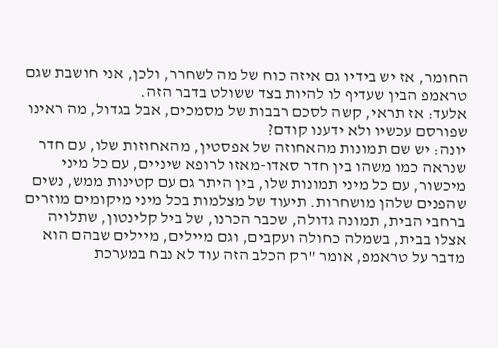החומר, אז יש בידיו גם איזה כוח של מה לשחרר, ולכן, אני חושבת שגם טראמפ הבין שעדיף לו להיות בצד ששולט בדבר הזה.
אלעד: אז תראי, קשה לסכם רבבות של מסמכים, אבל בגדול, מה ראינו שפורסם עכשיו ולא ידענו קודם?
יונה: יש שם תמונות מהאחוזה של אפסטין, מהאחוזות שלו, עם חדר שנראה כמו משהו בין חדר סאדו-מאזו לרופא שיניים, עם כל מיני מיכשור, עם כל מיני תמונות שלו, בין היתר גם עם קטינות ממש, נשים שהפנים שלהן מושחרות. תיעוד של מצלמות בכל מיני מיקומים מוזרים ברחבי הבית, תמונה גדולה, שכבר הכרנו, של ביל קלינטון, שתלויה אצלו בבית, בשמלה כחולה ועקבים, וגם מיילים, מיילים שבהם הוא מדבר על טראמפ, אומר "רק הכלב הזה עוד לא נבח במערכת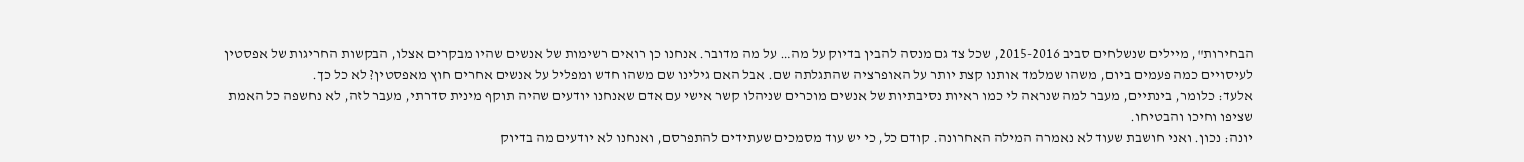הבחירות", מיילים שנשלחים סביב 2015-2016, שכל צד גם מנסה להבין בדיוק על מה… על מה מדובר. אנחנו כן רואים רשימות של אנשים שהיו מבקרים אצלו, הבקשות החריגות של אפסטין לעיסויים כמה פעמים ביום, משהו שמלמד אותנו קצת יותר על האופרציה שהתגלתה שם. אבל האם גילינו שם משהו חדש ומפליל על אנשים אחרים חוץ מאפסטין? לא כל כך.
אלעד: כלומר, בינתיים, מעבר למה שנראה לי כמו ראיות נסיבתיות של אנשים מוכרים שניהלו קשר אישי עם אדם שאנחנו יודעים שהיה תוקף מינית סדרתי, מעבר לזה, לא נחשפה כל האמת שציפו וחיכו והבטיחו.
יונה: נכון. ואני חושבת שעוד לא נאמרה המילה האחרונה. קודם כל, כי יש עוד מסמכים שעתידים להתפרסם, ואנחנו לא יודעים מה בדיוק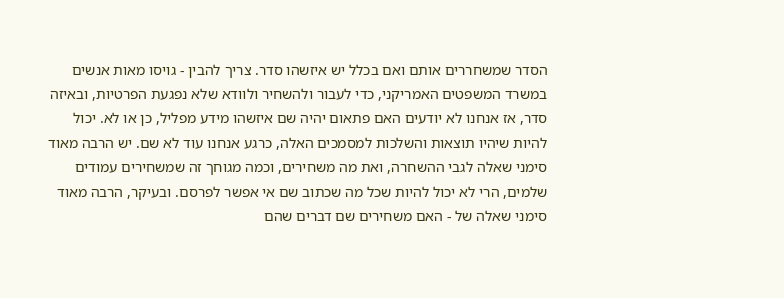הסדר שמשחררים אותם ואם בכלל יש איזשהו סדר. צריך להבין - גויסו מאות אנשים במשרד המשפטים האמריקני, כדי לעבור ולהשחיר ולוודא שלא נפגעת הפרטיות, ובאיזה סדר, אז אנחנו לא יודעים האם פתאום יהיה שם איזשהו מידע מפליל, כן או לא. יכול להיות שיהיו תוצאות והשלכות למסמכים האלה, כרגע אנחנו עוד לא שם. יש הרבה מאוד סימני שאלה לגבי ההשחרה, ואת מה משחירים, וכמה מגוחך זה שמשחירים עמודים שלמים, הרי לא יכול להיות שכל מה שכתוב שם אי אפשר לפרסם. ובעיקר, הרבה מאוד סימני שאלה של - האם משחירים שם דברים שהם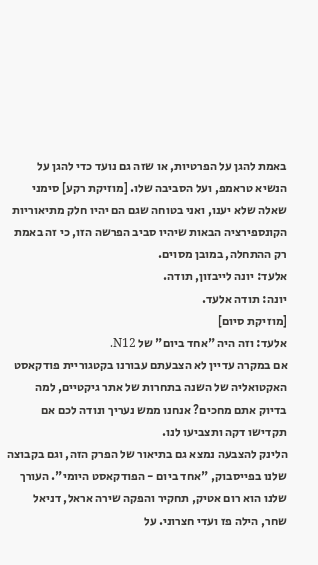באמת להגן על הפרטיות, או שזה גם נועד כדי להגן על הנשיא טראמפ, ועל הסביבה שלו. [מוזיקת רקע] סימני שאלה שלא יענו, ואני בטוחה שגם הם יהיו חלק מתיאוריות הקונספירציה הבאות שיהיו סביב הפרשה הזו, כי זה באמת רק ההתחלה, במובן מסוים.
אלעד: יונה לייבזון, תודה.
יונה: תודה אלעד.
[מוזיקת סיום]
אלעד: וזה היה "אחד ביום" של N12.
אם במקרה עדיין לא הצבעתם עבורנו בקטגוריית פודקאסט האקטואליה של השנה בתחרות של אתר גיקטיים, למה בדיוק אתם מחכים? אנחנו ממש נעריך ונודה לכם אם תקדישו דקה ותצביעו לנו.
הלינק להצבעה נמצא גם בתיאור של הפרק הזה, וגם בקבוצה שלנו בפייסבוק, "אחד ביום - הפודקאסט היומי". העורך שלנו הוא רום אטיק, תחקיר והפקה שירה אראל, דניאל שחר, הילה פז ועדי חצרוני. על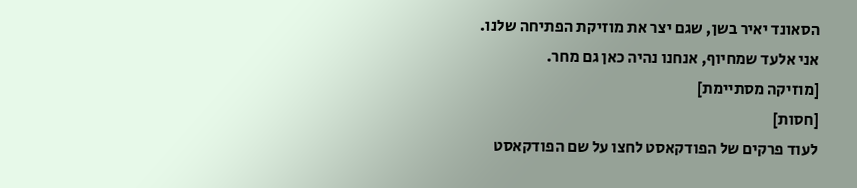הסאונד יאיר בשן, שגם יצר את מוזיקת הפתיחה שלנו.
אני אלעד שמחיוף, אנחנו נהיה כאן גם מחר.
[מוזיקה מסתיימת]
[חסות]
לעוד פרקים של הפודקאסט לחצו על שם הפודקאסט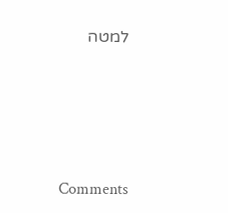למטה




Comments